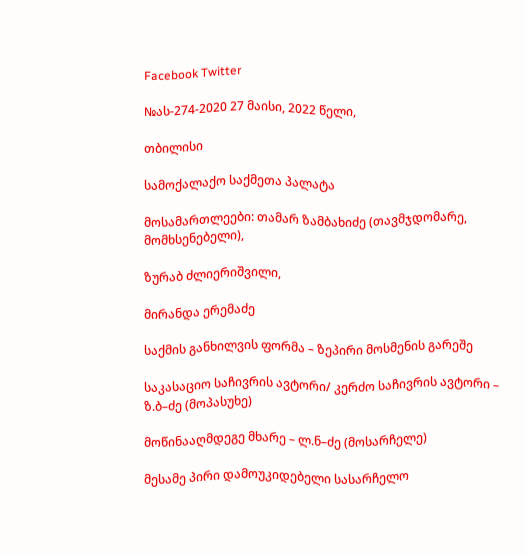Facebook Twitter

№ას-274-2020 27 მაისი, 2022 წელი,

თბილისი

სამოქალაქო საქმეთა პალატა

მოსამართლეები: თამარ ზამბახიძე (თავმჯდომარე, მომხსენებელი),

ზურაბ ძლიერიშვილი,

მირანდა ერემაძე

საქმის განხილვის ფორმა – ზეპირი მოსმენის გარეშე

საკასაციო საჩივრის ავტორი/ კერძო საჩივრის ავტორი – ზ.ბ–ძე (მოპასუხე)

მოწინააღმდეგე მხარე – ლ.ნ–ძე (მოსარჩელე)

მესამე პირი დამოუკიდებელი სასარჩელო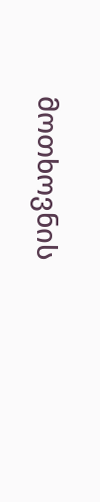მოთხოვნის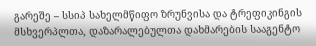გარეშე – სსიპ სახელმწიფო ზრუნვისა და ტრეფიკინგის მსხვერპლთა, დაზარალებულთა დახმარების სააგენტო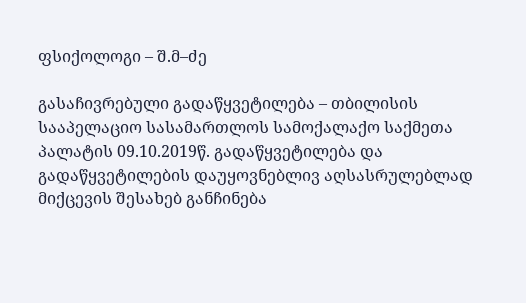ფსიქოლოგი – შ.მ–ძე

გასაჩივრებული გადაწყვეტილება – თბილისის სააპელაციო სასამართლოს სამოქალაქო საქმეთა პალატის 09.10.2019წ. გადაწყვეტილება და გადაწყვეტილების დაუყოვნებლივ აღსასრულებლად მიქცევის შესახებ განჩინება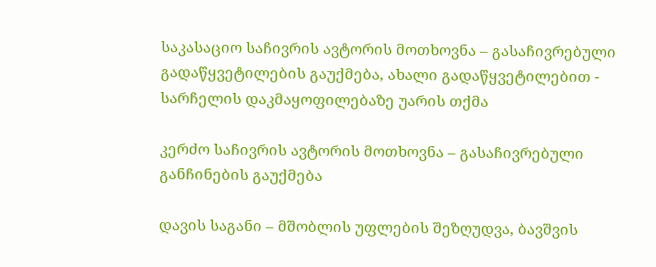საკასაციო საჩივრის ავტორის მოთხოვნა – გასაჩივრებული გადაწყვეტილების გაუქმება, ახალი გადაწყვეტილებით - სარჩელის დაკმაყოფილებაზე უარის თქმა

კერძო საჩივრის ავტორის მოთხოვნა – გასაჩივრებული განჩინების გაუქმება

დავის საგანი – მშობლის უფლების შეზღუდვა, ბავშვის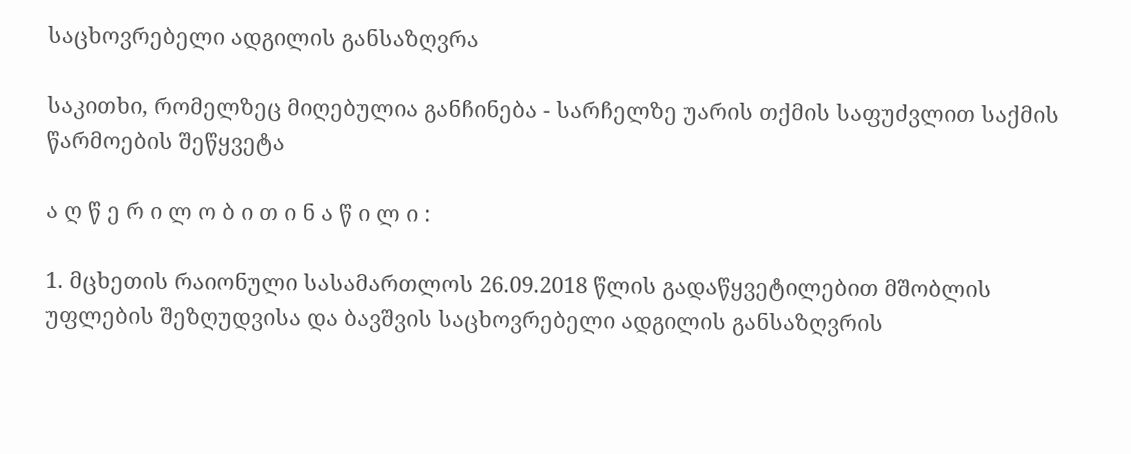საცხოვრებელი ადგილის განსაზღვრა

საკითხი, რომელზეც მიღებულია განჩინება - სარჩელზე უარის თქმის საფუძვლით საქმის წარმოების შეწყვეტა

ა ღ წ ე რ ი ლ ო ბ ი თ ი ნ ა წ ი ლ ი :

1. მცხეთის რაიონული სასამართლოს 26.09.2018 წლის გადაწყვეტილებით მშობლის უფლების შეზღუდვისა და ბავშვის საცხოვრებელი ადგილის განსაზღვრის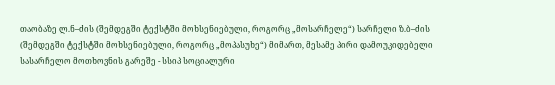თაობაზე ლ.ნ–ძის (შემდეგში ტექსტში მოხსენიებული, როგორც „მოსარჩელე“) სარჩელი ზ.ბ–ძის (შემდეგში ტექსტში მოხსენიებული, როგორც „მოპასუხე“) მიმართ, მესამე პირი დამოუკიდებელი სასარჩელო მოთხოვნის გარეშე - სსიპ სოციალური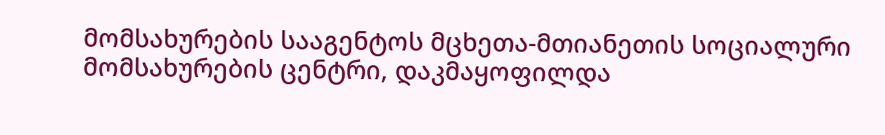მომსახურების სააგენტოს მცხეთა-მთიანეთის სოციალური მომსახურების ცენტრი, დაკმაყოფილდა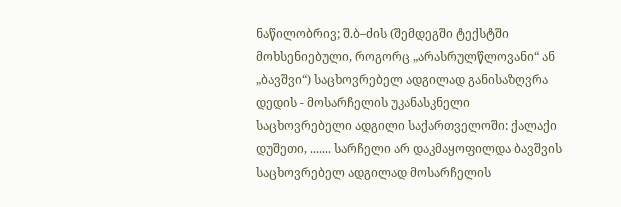ნაწილობრივ; შ.ბ–ძის (შემდეგში ტექსტში მოხსენიებული, როგორც „არასრულწლოვანი“ ან „ბავშვი“) საცხოვრებელ ადგილად განისაზღვრა დედის - მოსარჩელის უკანასკნელი საცხოვრებელი ადგილი საქართველოში: ქალაქი დუშეთი, ....... სარჩელი არ დაკმაყოფილდა ბავშვის საცხოვრებელ ადგილად მოსარჩელის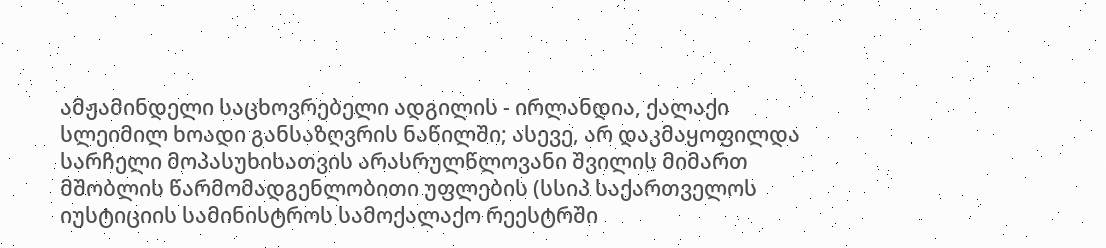ამჟამინდელი საცხოვრებელი ადგილის - ირლანდია, ქალაქი სლეიმილ ხოადი განსაზღვრის ნაწილში; ასევე, არ დაკმაყოფილდა სარჩელი მოპასუხისათვის არასრულწლოვანი შვილის მიმართ მშობლის წარმომადგენლობითი უფლების (სსიპ საქართველოს იუსტიციის სამინისტროს სამოქალაქო რეესტრში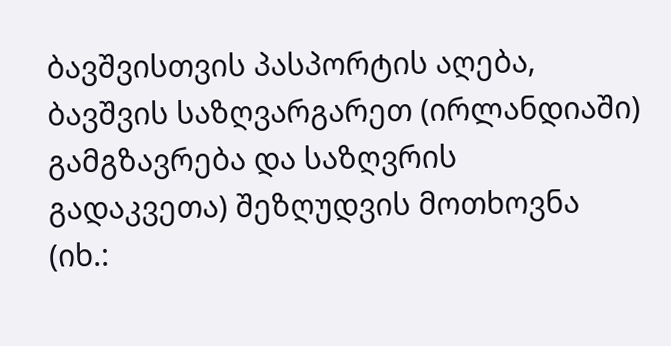ბავშვისთვის პასპორტის აღება, ბავშვის საზღვარგარეთ (ირლანდიაში) გამგზავრება და საზღვრის გადაკვეთა) შეზღუდვის მოთხოვნა (იხ.: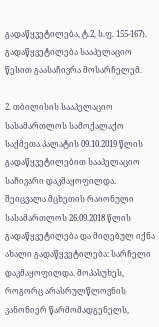გადაწყვეტილება, ტ.2, ს.ფ. 155-167). გადაწყვეტილება სააპელაციო წესით გაასაჩივრა მოსარჩელემ.

2. თბილისის სააპელაციო სასამართლოს სამოქალაქო საქმეთა პალატის 09.10.2019 წლის გადაწყვეტილებით სააპელაციო საჩივარი დაკმაყოფილდა. შეიცვალა მცხეთის რაიონული სასამართლოს 26.09.2018 წლის გადაწყვეტილება და მიღებულ იქნა ახალი გადაწყვეტილება: სარჩელი დაკმაყოფილდა. მოპასუხეს, როგორც არასრულწლოვნის კანონიერ წარმომადგენელს,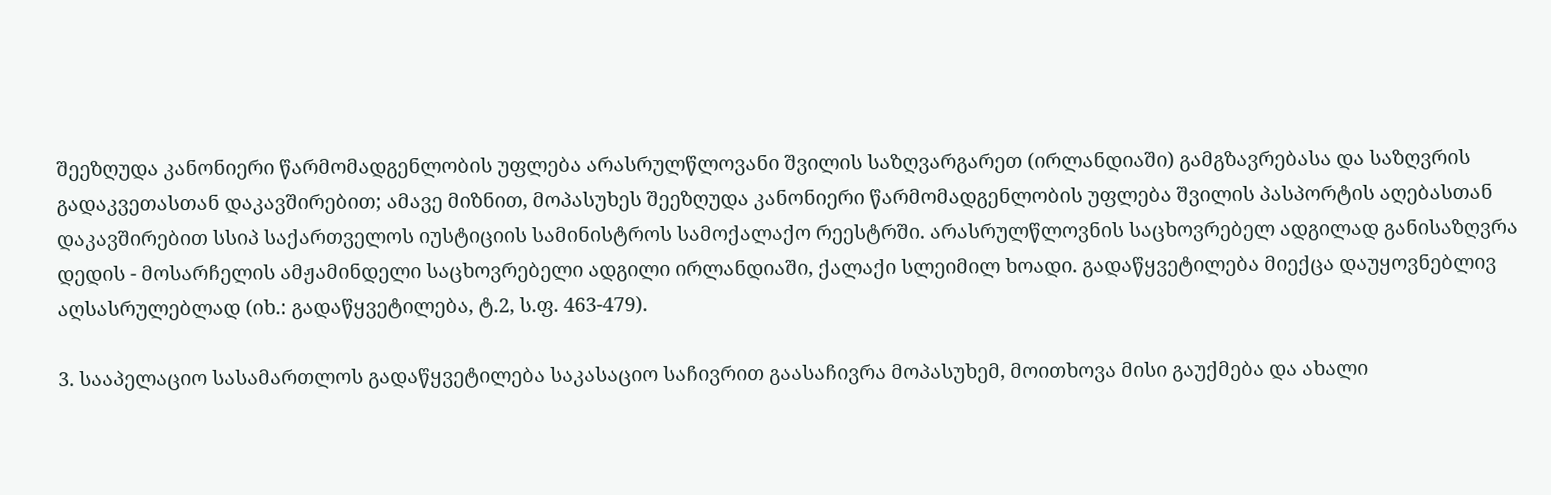შეეზღუდა კანონიერი წარმომადგენლობის უფლება არასრულწლოვანი შვილის საზღვარგარეთ (ირლანდიაში) გამგზავრებასა და საზღვრის გადაკვეთასთან დაკავშირებით; ამავე მიზნით, მოპასუხეს შეეზღუდა კანონიერი წარმომადგენლობის უფლება შვილის პასპორტის აღებასთან დაკავშირებით სსიპ საქართველოს იუსტიციის სამინისტროს სამოქალაქო რეესტრში. არასრულწლოვნის საცხოვრებელ ადგილად განისაზღვრა დედის - მოსარჩელის ამჟამინდელი საცხოვრებელი ადგილი ირლანდიაში, ქალაქი სლეიმილ ხოადი. გადაწყვეტილება მიექცა დაუყოვნებლივ აღსასრულებლად (იხ.: გადაწყვეტილება, ტ.2, ს.ფ. 463-479).

3. სააპელაციო სასამართლოს გადაწყვეტილება საკასაციო საჩივრით გაასაჩივრა მოპასუხემ, მოითხოვა მისი გაუქმება და ახალი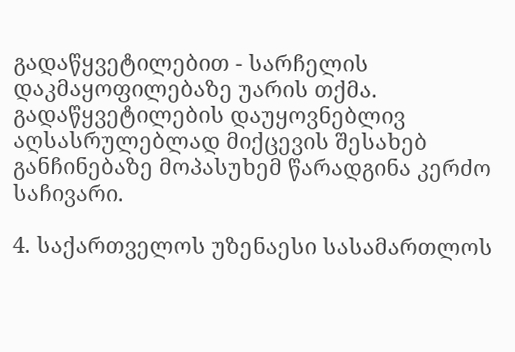გადაწყვეტილებით - სარჩელის დაკმაყოფილებაზე უარის თქმა. გადაწყვეტილების დაუყოვნებლივ აღსასრულებლად მიქცევის შესახებ განჩინებაზე მოპასუხემ წარადგინა კერძო საჩივარი.

4. საქართველოს უზენაესი სასამართლოს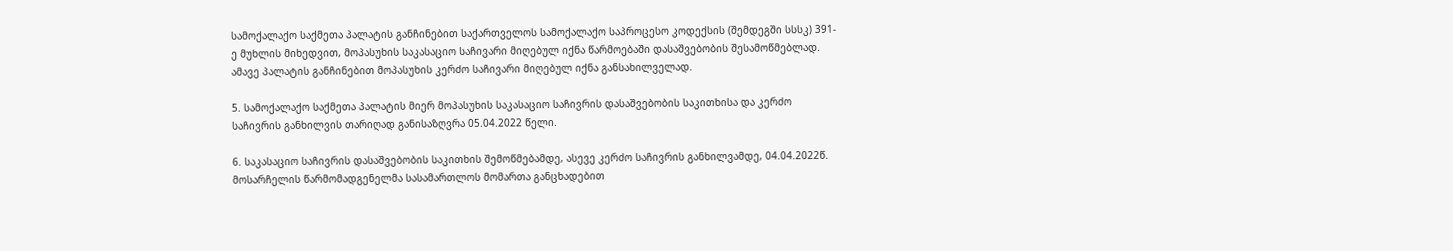სამოქალაქო საქმეთა პალატის განჩინებით საქართველოს სამოქალაქო საპროცესო კოდექსის (შემდეგში სსსკ) 391-ე მუხლის მიხედვით, მოპასუხის საკასაციო საჩივარი მიღებულ იქნა წარმოებაში დასაშვებობის შესამოწმებლად. ამავე პალატის განჩინებით მოპასუხის კერძო საჩივარი მიღებულ იქნა განსახილველად.

5. სამოქალაქო საქმეთა პალატის მიერ მოპასუხის საკასაციო საჩივრის დასაშვებობის საკითხისა და კერძო საჩივრის განხილვის თარიღად განისაზღვრა 05.04.2022 წელი.

6. საკასაციო საჩივრის დასაშვებობის საკითხის შემოწმებამდე, ასევე კერძო საჩივრის განხილვამდე, 04.04.2022წ. მოსარჩელის წარმომადგენელმა სასამართლოს მომართა განცხადებით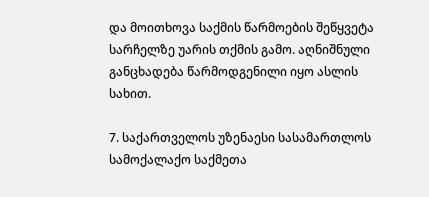და მოითხოვა საქმის წარმოების შეწყვეტა სარჩელზე უარის თქმის გამო. აღნიშნული განცხადება წარმოდგენილი იყო ასლის სახით.

7. საქართველოს უზენაესი სასამართლოს სამოქალაქო საქმეთა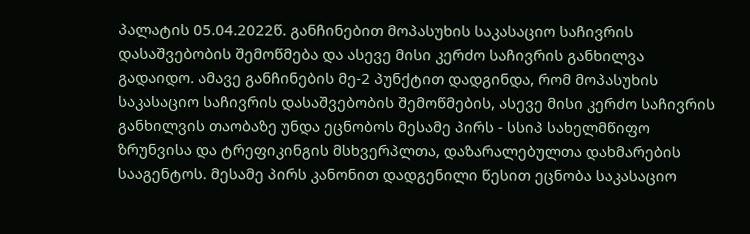პალატის 05.04.2022წ. განჩინებით მოპასუხის საკასაციო საჩივრის დასაშვებობის შემოწმება და ასევე მისი კერძო საჩივრის განხილვა გადაიდო. ამავე განჩინების მე-2 პუნქტით დადგინდა, რომ მოპასუხის საკასაციო საჩივრის დასაშვებობის შემოწმების, ასევე მისი კერძო საჩივრის განხილვის თაობაზე უნდა ეცნობოს მესამე პირს - სსიპ სახელმწიფო ზრუნვისა და ტრეფიკინგის მსხვერპლთა, დაზარალებულთა დახმარების სააგენტოს. მესამე პირს კანონით დადგენილი წესით ეცნობა საკასაციო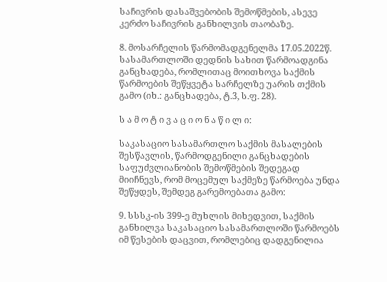საჩივრის დასაშვებობის შემოწმების, ასევე კერძო საჩივრის განხილვის თაობაზე.

8. მოსარჩელის წარმომადგენელმა 17.05.2022წ. სასამართლოში დედნის სახით წარმოადგინა განცხადება, რომლითაც მოითხოვა საქმის წარმოების შეწყვეტა სარჩელზე უარის თქმის გამო (იხ.: განცხადება, ტ.3, ს.ფ. 28).

ს ა მ ო ტ ი ვ ა ც ი ო ნ ა წ ი ლ ი:

საკასაციო სასამართლო საქმის მასალების შესწავლის, წარმოდგენილი განცხადების საფუძვლიანობის შემოწმების შედეგად მიიჩნევს, რომ მოცემულ საქმეზე წარმოება უნდა შეწყდეს, შემდეგ გარემოებათა გამო:

9. სსსკ-ის 399-ე მუხლის მიხედვით, საქმის განხილვა საკასაციო სასამართლოში წარმოებს იმ წესების დაცვით, რომლებიც დადგენილია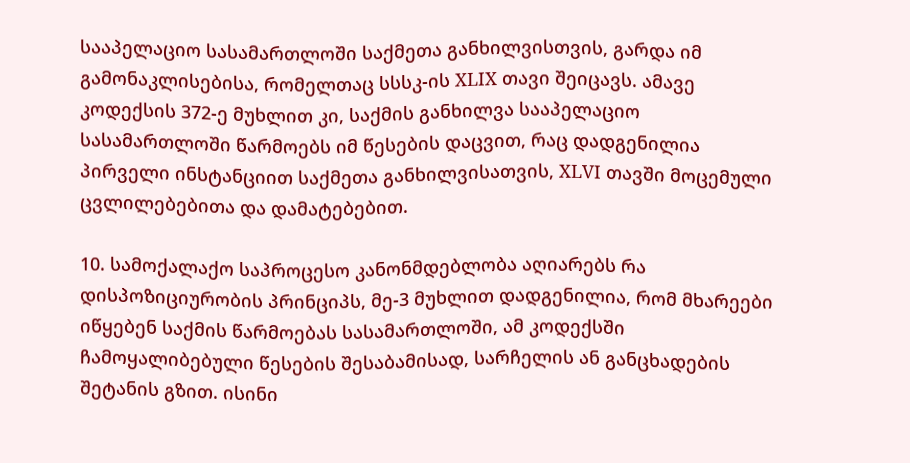სააპელაციო სასამართლოში საქმეთა განხილვისთვის, გარდა იმ გამონაკლისებისა, რომელთაც სსსკ-ის XLIX თავი შეიცავს. ამავე კოდექსის 372-ე მუხლით კი, საქმის განხილვა სააპელაციო სასამართლოში წარმოებს იმ წესების დაცვით, რაც დადგენილია პირველი ინსტანციით საქმეთა განხილვისათვის, XLVI თავში მოცემული ცვლილებებითა და დამატებებით.

10. სამოქალაქო საპროცესო კანონმდებლობა აღიარებს რა დისპოზიციურობის პრინციპს, მე-3 მუხლით დადგენილია, რომ მხარეები იწყებენ საქმის წარმოებას სასამართლოში, ამ კოდექსში ჩამოყალიბებული წესების შესაბამისად, სარჩელის ან განცხადების შეტანის გზით. ისინი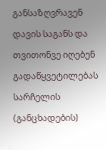განსაზღვრავენ დავის საგანს და თვითონვე იღებენ გადაწყვეტილებას სარჩელის (განცხადების)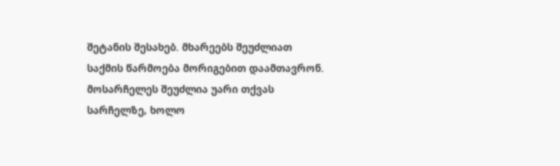შეტანის შესახებ. მხარეებს შეუძლიათ საქმის წარმოება მორიგებით დაამთავრონ. მოსარჩელეს შეუძლია უარი თქვას სარჩელზე, ხოლო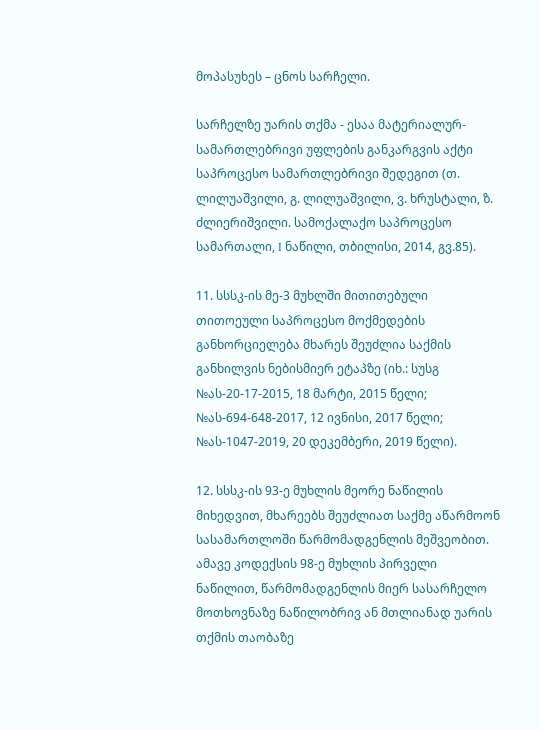მოპასუხეს – ცნოს სარჩელი.

სარჩელზე უარის თქმა - ესაა მატერიალურ-სამართლებრივი უფლების განკარგვის აქტი საპროცესო სამართლებრივი შედეგით (თ. ლილუაშვილი, გ. ლილუაშვილი, ვ. ხრუსტალი, ზ. ძლიერიშვილი. სამოქალაქო საპროცესო სამართალი, I ნაწილი, თბილისი, 2014, გვ.85).

11. სსსკ-ის მე-3 მუხლში მითითებული თითოეული საპროცესო მოქმედების განხორციელება მხარეს შეუძლია საქმის განხილვის ნებისმიერ ეტაპზე (იხ.: სუსგ №ას-20-17-2015, 18 მარტი, 2015 წელი; №ას-694-648-2017, 12 ივნისი, 2017 წელი; №ას-1047-2019, 20 დეკემბერი, 2019 წელი).

12. სსსკ-ის 93-ე მუხლის მეორე ნაწილის მიხედვით, მხარეებს შეუძლიათ საქმე აწარმოონ სასამართლოში წარმომადგენლის მეშვეობით. ამავე კოდექსის 98-ე მუხლის პირველი ნაწილით, წარმომადგენლის მიერ სასარჩელო მოთხოვნაზე ნაწილობრივ ან მთლიანად უარის თქმის თაობაზე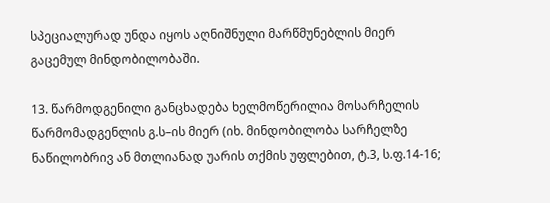სპეციალურად უნდა იყოს აღნიშნული მარწმუნებლის მიერ გაცემულ მინდობილობაში.

13. წარმოდგენილი განცხადება ხელმოწერილია მოსარჩელის წარმომადგენლის გ.ს–ის მიერ (იხ. მინდობილობა სარჩელზე ნაწილობრივ ან მთლიანად უარის თქმის უფლებით, ტ.3, ს.ფ.14-16;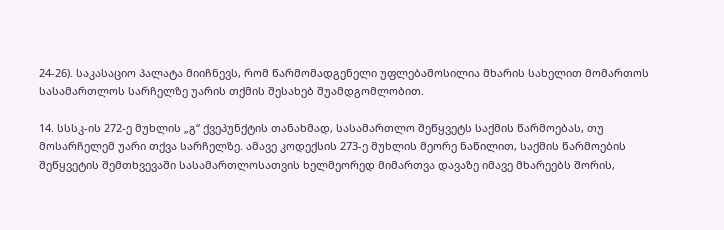24-26). საკასაციო პალატა მიიჩნევს, რომ წარმომადგენელი უფლებამოსილია მხარის სახელით მომართოს სასამართლოს სარჩელზე უარის თქმის შესახებ შუამდგომლობით.

14. სსსკ-ის 272-ე მუხლის „გ“ ქვეპუნქტის თანახმად, სასამართლო შეწყვეტს საქმის წარმოებას, თუ მოსარჩელემ უარი თქვა სარჩელზე. ამავე კოდექსის 273-ე მუხლის მეორე ნაწილით, საქმის წარმოების შეწყვეტის შემთხვევაში სასამართლოსათვის ხელმეორედ მიმართვა დავაზე იმავე მხარეებს შორის,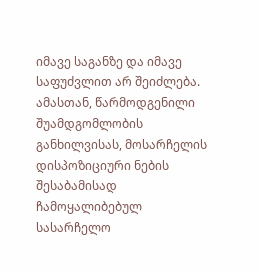იმავე საგანზე და იმავე საფუძვლით არ შეიძლება. ამასთან, წარმოდგენილი შუამდგომლობის განხილვისას, მოსარჩელის დისპოზიციური ნების შესაბამისად ჩამოყალიბებულ სასარჩელო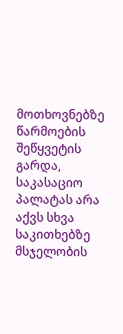მოთხოვნებზე წარმოების შეწყვეტის გარდა, საკასაციო პალატას არა აქვს სხვა საკითხებზე მსჯელობის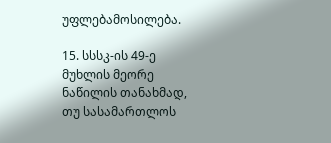უფლებამოსილება.

15. სსსკ-ის 49-ე მუხლის მეორე ნაწილის თანახმად, თუ სასამართლოს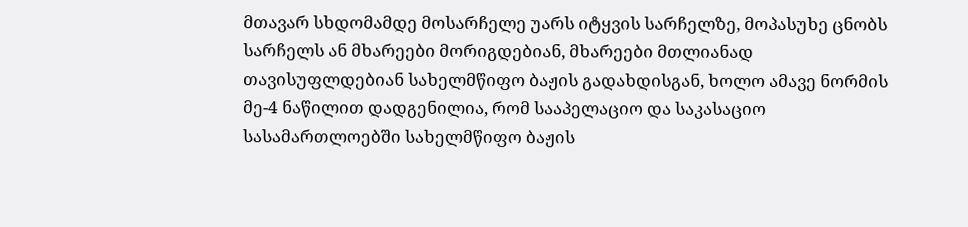მთავარ სხდომამდე მოსარჩელე უარს იტყვის სარჩელზე, მოპასუხე ცნობს სარჩელს ან მხარეები მორიგდებიან, მხარეები მთლიანად თავისუფლდებიან სახელმწიფო ბაჟის გადახდისგან, ხოლო ამავე ნორმის მე-4 ნაწილით დადგენილია, რომ სააპელაციო და საკასაციო სასამართლოებში სახელმწიფო ბაჟის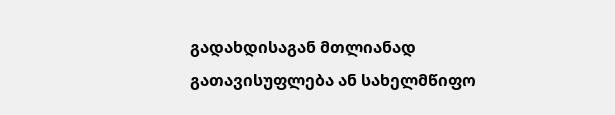გადახდისაგან მთლიანად გათავისუფლება ან სახელმწიფო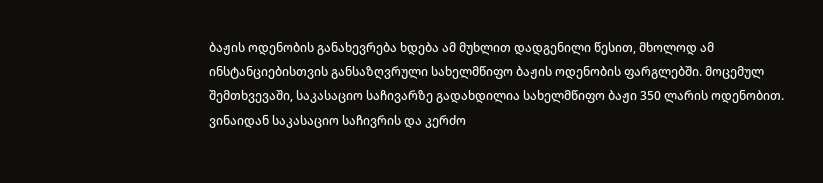ბაჟის ოდენობის განახევრება ხდება ამ მუხლით დადგენილი წესით, მხოლოდ ამ ინსტანციებისთვის განსაზღვრული სახელმწიფო ბაჟის ოდენობის ფარგლებში. მოცემულ შემთხვევაში, საკასაციო საჩივარზე გადახდილია სახელმწიფო ბაჟი 350 ლარის ოდენობით. ვინაიდან საკასაციო საჩივრის და კერძო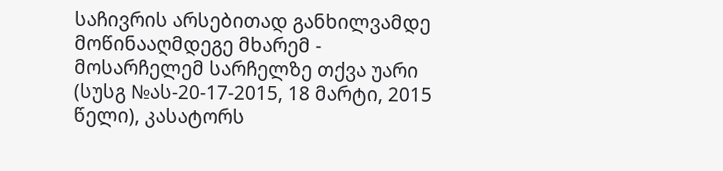საჩივრის არსებითად განხილვამდე მოწინააღმდეგე მხარემ - მოსარჩელემ სარჩელზე თქვა უარი (სუსგ №ას-20-17-2015, 18 მარტი, 2015 წელი), კასატორს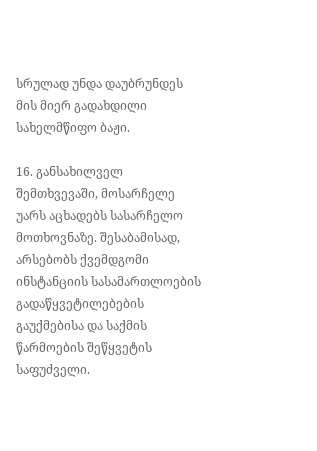სრულად უნდა დაუბრუნდეს მის მიერ გადახდილი სახელმწიფო ბაჟი.

16. განსახილველ შემთხვევაში, მოსარჩელე უარს აცხადებს სასარჩელო მოთხოვნაზე. შესაბამისად, არსებობს ქვემდგომი ინსტანციის სასამართლოების გადაწყვეტილებების გაუქმებისა და საქმის წარმოების შეწყვეტის საფუძველი.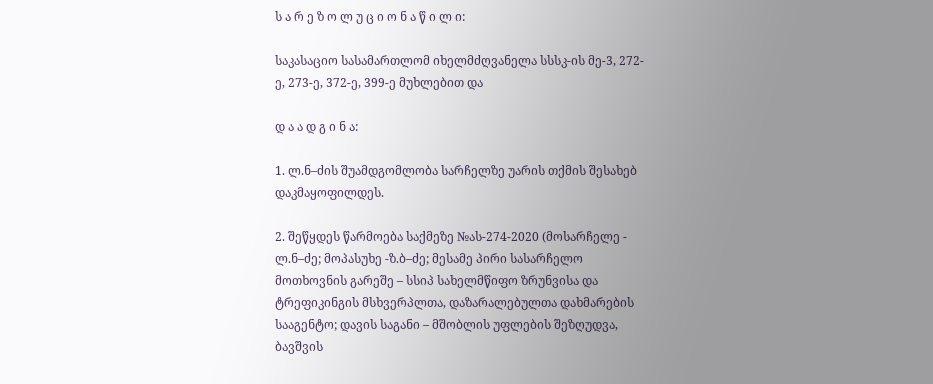ს ა რ ე ზ ო ლ უ ც ი ო ნ ა წ ი ლ ი:

საკასაციო სასამართლომ იხელმძღვანელა სსსკ-ის მე-3, 272-ე, 273-ე, 372-ე, 399-ე მუხლებით და

დ ა ა დ გ ი ნ ა:

1. ლ.ნ–ძის შუამდგომლობა სარჩელზე უარის თქმის შესახებ დაკმაყოფილდეს.

2. შეწყდეს წარმოება საქმეზე №ას-274-2020 (მოსარჩელე - ლ.ნ–ძე; მოპასუხე -ზ.ბ–ძე; მესამე პირი სასარჩელო მოთხოვნის გარეშე – სსიპ სახელმწიფო ზრუნვისა და ტრეფიკინგის მსხვერპლთა, დაზარალებულთა დახმარების სააგენტო; დავის საგანი – მშობლის უფლების შეზღუდვა, ბავშვის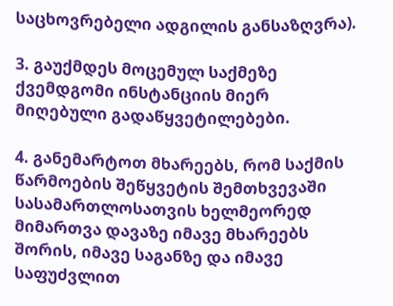საცხოვრებელი ადგილის განსაზღვრა).

3. გაუქმდეს მოცემულ საქმეზე ქვემდგომი ინსტანციის მიერ მიღებული გადაწყვეტილებები.

4. განემარტოთ მხარეებს, რომ საქმის წარმოების შეწყვეტის შემთხვევაში სასამართლოსათვის ხელმეორედ მიმართვა დავაზე იმავე მხარეებს შორის, იმავე საგანზე და იმავე საფუძვლით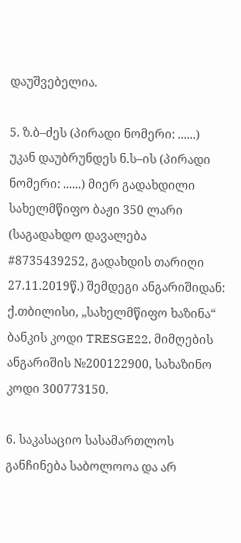დაუშვებელია.

5. ზ.ბ–ძეს (პირადი ნომერი: ......) უკან დაუბრუნდეს ნ.ს–ის (პირადი ნომერი: ......) მიერ გადახდილი სახელმწიფო ბაჟი 350 ლარი (საგადახდო დავალება #8735439252, გადახდის თარიღი 27.11.2019წ.) შემდეგი ანგარიშიდან: ქ.თბილისი, „სახელმწიფო ხაზინა“ ბანკის კოდი TRESGE22, მიმღების ანგარიშის №200122900, სახაზინო კოდი 300773150.

6. საკასაციო სასამართლოს განჩინება საბოლოოა და არ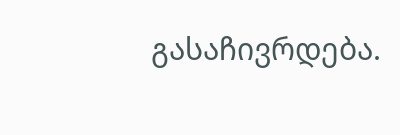გასაჩივრდება.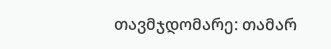თავმჯდომარე: თამარ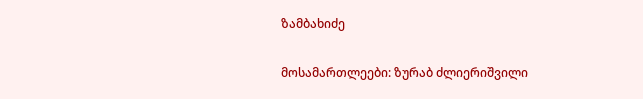ზამბახიძე

მოსამართლეები: ზურაბ ძლიერიშვილი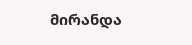მირანდა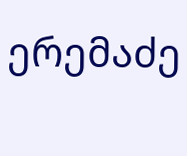ერემაძე